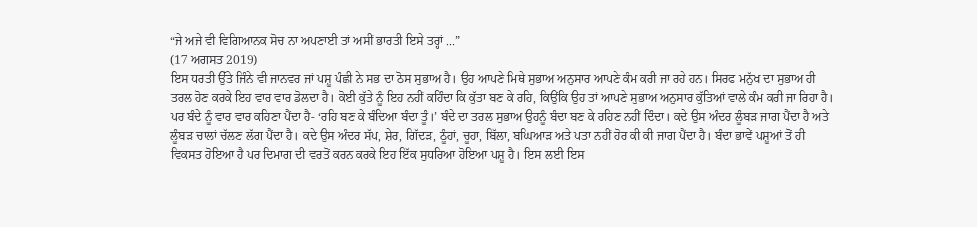“ਜੇ ਅਜੇ ਵੀ ਵਿਗਿਆਨਕ ਸੋਚ ਨਾ ਅਪਣਾਈ ਤਾਂ ਅਸੀਂ ਭਾਰਤੀ ਇਸੇ ਤਰ੍ਹਾਂ ...”
(17 ਅਗਸਤ 2019)
ਇਸ ਧਰਤੀ ਉੱਤੇ ਜਿੰਨੇ ਵੀ ਜਾਨਵਰ ਜਾਂ ਪਸ਼ੂ ਪੰਛੀ ਨੇ ਸਭ ਦਾ ਠੋਸ ਸੁਭਾਅ ਹੈ। ਉਹ ਆਪਣੇ ਮਿਥੇ ਸੁਭਾਅ ਅਨੁਸਾਰ ਆਪਣੇ ਕੰਮ ਕਰੀ ਜਾ ਰਹੇ ਹਨ। ਸਿਰਫ ਮਨੁੱਖ ਦਾ ਸੁਭਾਅ ਹੀ ਤਰਲ ਹੋਣ ਕਰਕੇ ਇਹ ਵਾਰ ਵਾਰ ਡੋਲਦਾ ਹੈ। ਕੋਈ ਕੁੱਤੇ ਨੂੰ ਇਹ ਨਹੀਂ ਕਹਿੰਦਾ ਕਿ ਕੁੱਤਾ ਬਣ ਕੇ ਰਹਿ, ਕਿਉਂਕਿ ਉਹ ਤਾਂ ਆਪਣੇ ਸੁਭਾਅ ਅਨੁਸਾਰ ਕੁੱਤਿਆਂ ਵਾਲੇ ਕੰਮ ਕਰੀ ਜਾ ਰਿਹਾ ਹੈ। ਪਰ ਬੰਦੇ ਨੂੰ ਵਾਰ ਵਾਰ ਕਹਿਣਾ ਪੈਂਦਾ ਹੈ- ‘ਰਹਿ ਬਣ ਕੇ ਬੰਦਿਆ ਬੰਦਾ ਤੂੰ।’ ਬੰਦੇ ਦਾ ਤਰਲ ਸੁਭਾਅ ਉਹਨੂੰ ਬੰਦਾ ਬਣ ਕੇ ਰਹਿਣ ਨਹੀਂ ਦਿੰਦਾ। ਕਦੇ ਉਸ ਅੰਦਰ ਲੂੰਬੜ ਜਾਗ ਪੈਂਦਾ ਹੈ ਅਤੇ ਲੂੰਬੜ ਚਾਲਾਂ ਚੱਲਣ ਲੱਗ ਪੈਂਦਾ ਹੈ। ਕਦੇ ਉਸ ਅੰਦਰ ਸੱਪ, ਸ਼ੇਰ, ਗਿੱਦੜ, ਠੂੰਹਾਂ, ਚੂਹਾ, ਬਿੱਲਾ, ਬਘਿਆੜ ਅਤੇ ਪਤਾ ਨਹੀਂ ਹੋਰ ਕੀ ਕੀ ਜਾਗ ਪੈਂਦਾ ਹੈ। ਬੰਦਾ ਭਾਵੇਂ ਪਸ਼ੂਆਂ ਤੋਂ ਹੀ ਵਿਕਸਤ ਹੋਇਆ ਹੈ ਪਰ ਦਿਮਾਗ ਦੀ ਵਰਤੋਂ ਕਰਨ ਕਰਕੇ ਇਹ ਇੱਕ ਸੁਧਰਿਆ ਹੋਇਆ ਪਸ਼ੂ ਹੈ। ਇਸ ਲਈ ਇਸ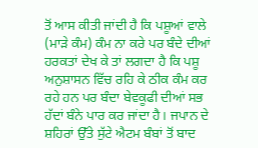ਤੋਂ ਆਸ ਕੀਤੀ ਜਾਂਦੀ ਹੈ ਕਿ ਪਸ਼ੂਆਂ ਵਾਲੇ (ਮਾੜੇ ਕੰਮ) ਕੰਮ ਨਾ ਕਰੇ ਪਰ ਬੰਦੇ ਦੀਆਂ ਹਰਕਤਾਂ ਦੇਖ ਕੇ ਤਾਂ ਲਗਦਾ ਹੈ ਕਿ ਪਸ਼ੂ ਅਨੁਸ਼ਾਸਨ ਵਿੱਚ ਰਹਿ ਕੇ ਠੀਕ ਕੰਮ ਕਰ ਰਹੇ ਹਨ ਪਰ ਬੰਦਾ ਬੇਵਕੂਫੀ ਦੀਆਂ ਸਭ ਹੱਦਾਂ ਬੰਨੇ ਪਾਰ ਕਰ ਜਾਂਦਾ ਹੈ। ਜਪਾਨ ਦੇ ਸ਼ਹਿਰਾਂ ਉੱਤੇ ਸੁੱਟੇ ਐਟਮ ਬੰਬਾਂ ਤੋਂ ਬਾਦ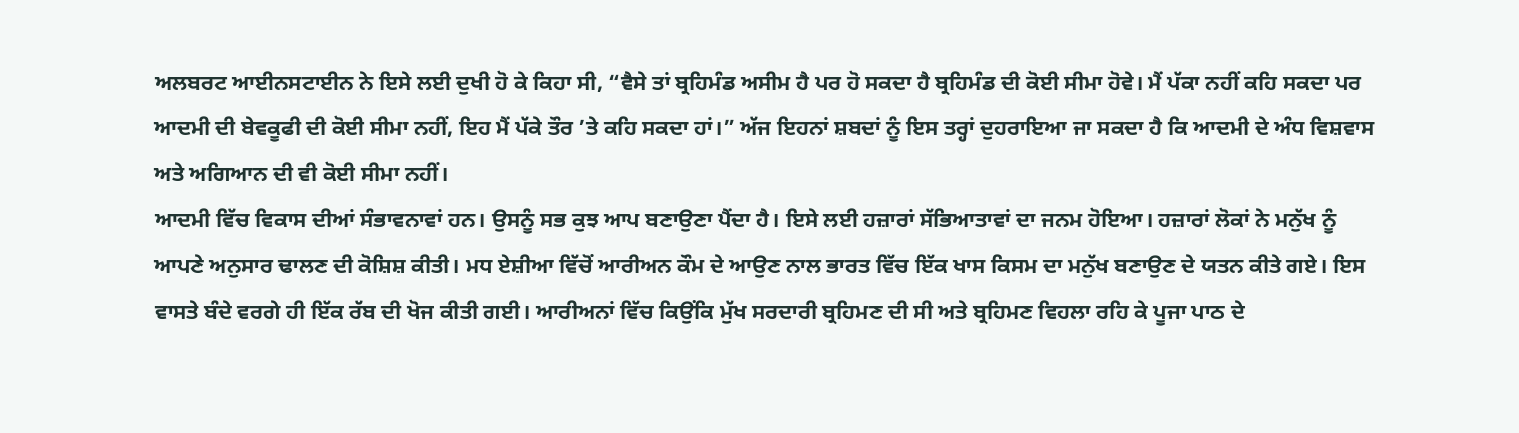ਅਲਬਰਟ ਆਈਨਸਟਾਈਨ ਨੇ ਇਸੇ ਲਈ ਦੁਖੀ ਹੋ ਕੇ ਕਿਹਾ ਸੀ, “ਵੈਸੇ ਤਾਂ ਬ੍ਰਹਿਮੰਡ ਅਸੀਮ ਹੈ ਪਰ ਹੋ ਸਕਦਾ ਹੈ ਬ੍ਰਹਿਮੰਡ ਦੀ ਕੋਈ ਸੀਮਾ ਹੋਵੇ। ਮੈਂ ਪੱਕਾ ਨਹੀਂ ਕਹਿ ਸਕਦਾ ਪਰ ਆਦਮੀ ਦੀ ਬੇਵਕੂਫੀ ਦੀ ਕੋਈ ਸੀਮਾ ਨਹੀਂ, ਇਹ ਮੈਂ ਪੱਕੇ ਤੌਰ ’ਤੇ ਕਹਿ ਸਕਦਾ ਹਾਂ।” ਅੱਜ ਇਹਨਾਂ ਸ਼ਬਦਾਂ ਨੂੰ ਇਸ ਤਰ੍ਹਾਂ ਦੁਹਰਾਇਆ ਜਾ ਸਕਦਾ ਹੈ ਕਿ ਆਦਮੀ ਦੇ ਅੰਧ ਵਿਸ਼ਵਾਸ ਅਤੇ ਅਗਿਆਨ ਦੀ ਵੀ ਕੋਈ ਸੀਮਾ ਨਹੀਂ।
ਆਦਮੀ ਵਿੱਚ ਵਿਕਾਸ ਦੀਆਂ ਸੰਭਾਵਨਾਵਾਂ ਹਨ। ਉਸਨੂੰ ਸਭ ਕੁਝ ਆਪ ਬਣਾਉਣਾ ਪੈਂਦਾ ਹੈ। ਇਸੇ ਲਈ ਹਜ਼ਾਰਾਂ ਸੱਭਿਆਤਾਵਾਂ ਦਾ ਜਨਮ ਹੋਇਆ। ਹਜ਼ਾਰਾਂ ਲੋਕਾਂ ਨੇ ਮਨੁੱਖ ਨੂੰ ਆਪਣੇ ਅਨੁਸਾਰ ਢਾਲਣ ਦੀ ਕੋਸ਼ਿਸ਼ ਕੀਤੀ। ਮਧ ਏਸ਼ੀਆ ਵਿੱਚੋਂ ਆਰੀਅਨ ਕੌਮ ਦੇ ਆਉਣ ਨਾਲ ਭਾਰਤ ਵਿੱਚ ਇੱਕ ਖਾਸ ਕਿਸਮ ਦਾ ਮਨੁੱਖ ਬਣਾਉਣ ਦੇ ਯਤਨ ਕੀਤੇ ਗਏ। ਇਸ ਵਾਸਤੇ ਬੰਦੇ ਵਰਗੇ ਹੀ ਇੱਕ ਰੱਬ ਦੀ ਖੋਜ ਕੀਤੀ ਗਈ। ਆਰੀਅਨਾਂ ਵਿੱਚ ਕਿਉਂਕਿ ਮੁੱਖ ਸਰਦਾਰੀ ਬ੍ਰਹਿਮਣ ਦੀ ਸੀ ਅਤੇ ਬ੍ਰਹਿਮਣ ਵਿਹਲਾ ਰਹਿ ਕੇ ਪੂਜਾ ਪਾਠ ਦੇ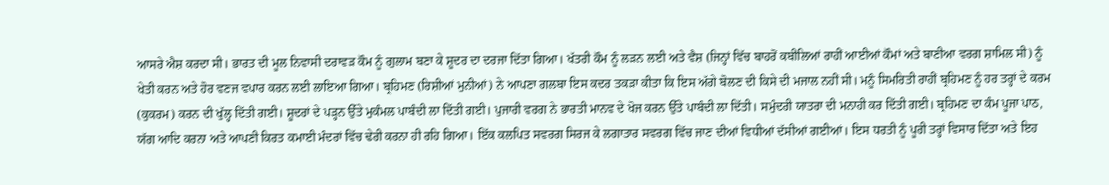ਆਸਰੇ ਐਸ਼ ਕਰਦਾ ਸੀ। ਭਾਰਤ ਦੀ ਮੂਲ ਨਿਵਾਸੀ ਦਰਾਵੜ ਕੌਮ ਨੂੰ ਗੁਲਾਮ ਬਣਾ ਕੇ ਸ਼ੂਦਰ ਦਾ ਦਰਜਾ ਦਿੱਤਾ ਗਿਆ। ਖੱਤਰੀ ਕੌਮ ਨੂੰ ਲੜਨ ਲਈ ਅਤੇ ਵੈਸ਼ (ਜਿਨ੍ਹਾਂ ਵਿੱਚ ਬਾਹਰੋਂ ਕਬੀਲਿਆਂ ਰਾਹੀਂ ਆਈਆਂ ਕੌਮਾਂ ਅਤੇ ਬਾਣੀਆ ਵਰਗ ਸ਼ਾਮਿਲ ਸੀ) ਨੂੰ ਖੇਤੀ ਕਰਨ ਅਤੇ ਹੋਰ ਵਣਜ ਵਪਾਰ ਕਰਨ ਲਈ ਲਾਇਆ ਗਿਆ। ਬ੍ਰਹਿਮਣ (ਰਿਸ਼ੀਆਂ ਮੁਨੀਆਂ) ਨੇ ਆਪਣਾ ਗਲਬਾ ਇਸ ਕਦਰ ਤਕੜਾ ਕੀਤਾ ਕਿ ਇਸ ਅੱਗੇ ਬੋਲਣ ਦੀ ਕਿਸੇ ਦੀ ਮਜਾਲ ਨਹੀਂ ਸੀ। ਮਨੂੰ ਸਿਮਰਿਤੀ ਰਾਹੀਂ ਬ੍ਰਹਿਮਣ ਨੂੰ ਹਰ ਤਰ੍ਹਾਂ ਦੇ ਕਰਮ (ਕੁਕਰਮ) ਕਰਨ ਦੀ ਖੁੱਲ੍ਹ ਦਿੱਤੀ ਗਈ। ਸ਼ੂਦਰਾਂ ਦੇ ਪੜ੍ਹਨ ਉੱਤੇ ਮੁਕੰਮਲ ਪਾਬੰਦੀ ਲਾ ਦਿੱਤੀ ਗਈ। ਪੁਜਾਰੀ ਵਰਗ ਨੇ ਭਾਰਤੀ ਮਾਨਵ ਦੇ ਖੋਜ ਕਰਨ ਉੱਤੇ ਪਾਬੰਦੀ ਲਾ ਦਿੱਤੀ। ਸਮੁੰਦਰੀ ਯਾਤਰਾ ਦੀ ਮਨਾਹੀ ਕਰ ਦਿੱਤੀ ਗਈ। ਬ੍ਰਹਿਮਣ ਦਾ ਕੰਮ ਪੂਜਾ ਪਾਠ, ਯੱਗ ਆਦਿ ਕਰਨਾ ਅਤੇ ਆਪਣੀ ਕਿਰਤ ਕਮਾਈ ਮੰਦਰਾਂ ਵਿੱਚ ਢੇਰੀ ਕਰਨਾ ਹੀ ਰਹਿ ਗਿਆ। ਇੱਕ ਕਲਪਿਤ ਸਵਰਗ ਸਿਰਜ ਕੇ ਲਗਾਤਾਰ ਸਵਰਗ ਵਿੱਚ ਜਾਣ ਦੀਆਂ ਵਿਧੀਆਂ ਦੱਸੀਆਂ ਗਈਆਂ। ਇਸ ਧਰਤੀ ਨੂੰ ਪੂਰੀ ਤਰ੍ਹਾਂ ਵਿਸਾਰ ਦਿੱਤਾ ਅਤੇ ਇਹ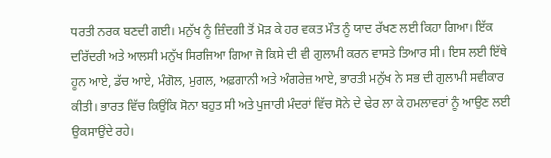ਧਰਤੀ ਨਰਕ ਬਣਦੀ ਗਈ। ਮਨੁੱਖ ਨੂੰ ਜ਼ਿੰਦਗੀ ਤੋਂ ਮੋੜ ਕੇ ਹਰ ਵਕਤ ਮੌਤ ਨੂੰ ਯਾਦ ਰੱਖਣ ਲਈ ਕਿਹਾ ਗਿਆ। ਇੱਕ ਦਰਿੱਦਰੀ ਅਤੇ ਆਲਸੀ ਮਨੁੱਖ ਸਿਰਜਿਆ ਗਿਆ ਜੋ ਕਿਸੇ ਦੀ ਵੀ ਗੁਲਾਮੀ ਕਰਨ ਵਾਸਤੇ ਤਿਆਰ ਸੀ। ਇਸ ਲਈ ਇੱਥੇ ਹੂਨ ਆਏ, ਡੱਚ ਆਏ, ਮੰਗੋਲ, ਮੁਗਲ, ਅਫ਼ਗਾਨੀ ਅਤੇ ਅੰਗਰੇਜ਼ ਆਏ, ਭਾਰਤੀ ਮਨੁੱਖ ਨੇ ਸਭ ਦੀ ਗੁਲਾਮੀ ਸਵੀਕਾਰ ਕੀਤੀ। ਭਾਰਤ ਵਿੱਚ ਕਿਉਂਕਿ ਸੋਨਾ ਬਹੁਤ ਸੀ ਅਤੇ ਪੁਜਾਰੀ ਮੰਦਰਾਂ ਵਿੱਚ ਸੋਨੇ ਦੇ ਢੇਰ ਲਾ ਕੇ ਹਮਲਾਵਰਾਂ ਨੂੰ ਆਉਣ ਲਈ ਉਕਸਾਉਂਦੇ ਰਹੇ।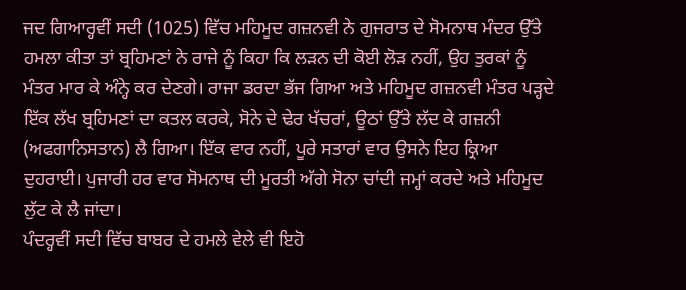ਜਦ ਗਿਆਰ੍ਹਵੀਂ ਸਦੀ (1025) ਵਿੱਚ ਮਹਿਮੂਦ ਗਜ਼ਨਵੀ ਨੇ ਗੁਜਰਾਤ ਦੇ ਸੋਮਨਾਥ ਮੰਦਰ ਉੱਤੇ ਹਮਲਾ ਕੀਤਾ ਤਾਂ ਬ੍ਰਹਿਮਣਾਂ ਨੇ ਰਾਜੇ ਨੂੰ ਕਿਹਾ ਕਿ ਲੜਨ ਦੀ ਕੋਈ ਲੋੜ ਨਹੀਂ, ਉਹ ਤੁਰਕਾਂ ਨੂੰ ਮੰਤਰ ਮਾਰ ਕੇ ਅੰਨ੍ਹੇ ਕਰ ਦੇਣਗੇ। ਰਾਜਾ ਡਰਦਾ ਭੱਜ ਗਿਆ ਅਤੇ ਮਹਿਮੂਦ ਗਜ਼ਨਵੀ ਮੰਤਰ ਪੜ੍ਹਦੇ ਇੱਕ ਲੱਖ ਬ੍ਰਹਿਮਣਾਂ ਦਾ ਕਤਲ ਕਰਕੇ, ਸੋਨੇ ਦੇ ਢੇਰ ਖੱਚਰਾਂ, ਊਠਾਂ ਉੱਤੇ ਲੱਦ ਕੇ ਗਜ਼ਨੀ (ਅਫਗਾਨਿਸਤਾਨ) ਲੈ ਗਿਆ। ਇੱਕ ਵਾਰ ਨਹੀਂ, ਪੂਰੇ ਸਤਾਰਾਂ ਵਾਰ ਉਸਨੇ ਇਹ ਕ੍ਰਿਆ ਦੁਹਰਾਈ। ਪੁਜਾਰੀ ਹਰ ਵਾਰ ਸੋਮਨਾਥ ਦੀ ਮੂਰਤੀ ਅੱਗੇ ਸੋਨਾ ਚਾਂਦੀ ਜਮ੍ਹਾਂ ਕਰਦੇ ਅਤੇ ਮਹਿਮੂਦ ਲੁੱਟ ਕੇ ਲੈ ਜਾਂਦਾ।
ਪੰਦਰ੍ਹਵੀਂ ਸਦੀ ਵਿੱਚ ਬਾਬਰ ਦੇ ਹਮਲੇ ਵੇਲੇ ਵੀ ਇਹੋ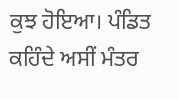ਕੁਝ ਹੋਇਆ। ਪੰਡਿਤ ਕਹਿੰਦੇ ਅਸੀਂ ਮੰਤਰ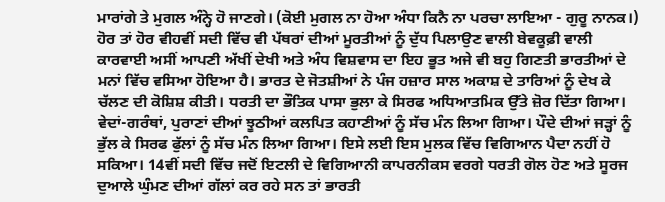ਮਾਰਾਂਗੇ ਤੇ ਮੁਗਲ ਅੰਨ੍ਹੇ ਹੋ ਜਾਣਗੇ। (ਕੋਈ ਮੁਗਲ ਨਾ ਹੋਆ ਅੰਧਾ ਕਿਨੈ ਨਾ ਪਰਚਾ ਲਾਇਆ - ਗੁਰੂ ਨਾਨਕ।) ਹੋਰ ਤਾਂ ਹੋਰ ਵੀਹਵੀਂ ਸਦੀ ਵਿੱਚ ਵੀ ਪੱਥਰਾਂ ਦੀਆਂ ਮੂਰਤੀਆਂ ਨੂੰ ਦੁੱਧ ਪਿਲਾਉਣ ਵਾਲੀ ਬੇਵਕੂਫ਼ੀ ਵਾਲੀ ਕਾਰਵਾਈ ਅਸੀਂ ਆਪਣੀ ਅੱਖੀਂ ਦੇਖੀ ਅਤੇ ਅੰਧ ਵਿਸ਼ਵਾਸ ਦਾ ਇਹ ਭੂਤ ਅਜੇ ਵੀ ਬਹੁ ਗਿਣਤੀ ਭਾਰਤੀਆਂ ਦੇ ਮਨਾਂ ਵਿੱਚ ਵਸਿਆ ਹੋਇਆ ਹੈ। ਭਾਰਤ ਦੇ ਜੋਤਸ਼ੀਆਂ ਨੇ ਪੰਜ ਹਜ਼ਾਰ ਸਾਲ ਅਕਾਸ਼ ਦੇ ਤਾਰਿਆਂ ਨੂੰ ਦੇਖ ਕੇ ਚੱਲਣ ਦੀ ਕੋਸ਼ਿਸ਼ ਕੀਤੀ। ਧਰਤੀ ਦਾ ਭੌਤਿਕ ਪਾਸਾ ਭੁਲਾ ਕੇ ਸਿਰਫ ਅਧਿਆਤਮਿਕ ਉੱਤੇ ਜ਼ੋਰ ਦਿੱਤਾ ਗਿਆ। ਵੇਦਾਂ-ਗਰੰਥਾਂ, ਪੁਰਾਣਾਂ ਦੀਆਂ ਝੂਠੀਆਂ ਕਲਪਿਤ ਕਹਾਣੀਆਂ ਨੂੰ ਸੱਚ ਮੰਨ ਲਿਆ ਗਿਆ। ਪੌਦੇ ਦੀਆਂ ਜੜ੍ਹਾਂ ਨੂੰ ਭੁੱਲ ਕੇ ਸਿਰਫ ਫੁੱਲਾਂ ਨੂੰ ਸੱਚ ਮੰਨ ਲਿਆ ਗਿਆ। ਇਸੇ ਲਈ ਇਸ ਮੁਲਕ ਵਿੱਚ ਵਿਗਿਆਨ ਪੈਦਾ ਨਹੀਂ ਹੋ ਸਕਿਆ। 14ਵੀਂ ਸਦੀ ਵਿੱਚ ਜਦੋਂ ਇਟਲੀ ਦੇ ਵਿਗਿਆਨੀ ਕਾਪਰਨੀਕਸ ਵਰਗੇ ਧਰਤੀ ਗੋਲ ਹੋਣ ਅਤੇ ਸੂਰਜ ਦੁਆਲੇ ਘੁੰਮਣ ਦੀਆਂ ਗੱਲਾਂ ਕਰ ਰਹੇ ਸਨ ਤਾਂ ਭਾਰਤੀ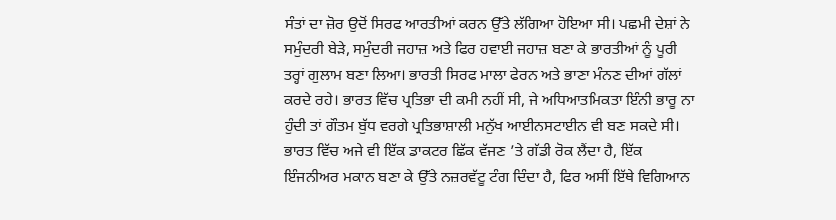ਸੰਤਾਂ ਦਾ ਜ਼ੋਰ ਉਦੋਂ ਸਿਰਫ ਆਰਤੀਆਂ ਕਰਨ ਉੱਤੇ ਲੱਗਿਆ ਹੋਇਆ ਸੀ। ਪਛਮੀ ਦੇਸ਼ਾਂ ਨੇ ਸਮੁੰਦਰੀ ਬੇੜੇ, ਸਮੁੰਦਰੀ ਜਹਾਜ਼ ਅਤੇ ਫਿਰ ਹਵਾਈ ਜਹਾਜ਼ ਬਣਾ ਕੇ ਭਾਰਤੀਆਂ ਨੂੰ ਪੂਰੀ ਤਰ੍ਹਾਂ ਗੁਲਾਮ ਬਣਾ ਲਿਆ। ਭਾਰਤੀ ਸਿਰਫ ਮਾਲਾ ਫੇਰਨ ਅਤੇ ਭਾਣਾ ਮੰਨਣ ਦੀਆਂ ਗੱਲਾਂ ਕਰਦੇ ਰਹੇ। ਭਾਰਤ ਵਿੱਚ ਪ੍ਰਤਿਭਾ ਦੀ ਕਮੀ ਨਹੀਂ ਸੀ, ਜੇ ਅਧਿਆਤਮਿਕਤਾ ਇੰਨੀ ਭਾਰੂ ਨਾ ਹੁੰਦੀ ਤਾਂ ਗੌਤਮ ਬੁੱਧ ਵਰਗੇ ਪ੍ਰਤਿਭਾਸ਼ਾਲੀ ਮਨੁੱਖ ਆਈਨਸਟਾਈਨ ਵੀ ਬਣ ਸਕਦੇ ਸੀ। ਭਾਰਤ ਵਿੱਚ ਅਜੇ ਵੀ ਇੱਕ ਡਾਕਟਰ ਛਿੱਕ ਵੱਜਣ ’ਤੇ ਗੱਡੀ ਰੋਕ ਲੈਂਦਾ ਹੈ, ਇੱਕ ਇੰਜਨੀਅਰ ਮਕਾਨ ਬਣਾ ਕੇ ਉੱਤੇ ਨਜ਼ਰਵੱਟੂ ਟੰਗ ਦਿੰਦਾ ਹੈ, ਫਿਰ ਅਸੀਂ ਇੱਥੇ ਵਿਗਿਆਨ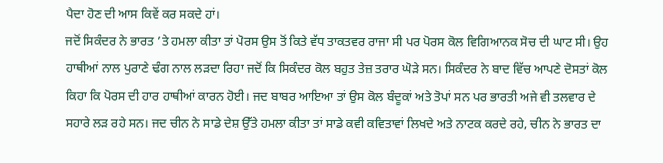ਪੈਦਾ ਹੋਣ ਦੀ ਆਸ ਕਿਵੇਂ ਕਰ ਸਕਦੇ ਹਾਂ।
ਜਦੋਂ ਸਿਕੰਦਰ ਨੇ ਭਾਰਤ ’ਤੇ ਹਮਲਾ ਕੀਤਾ ਤਾਂ ਪੋਰਸ ਉਸ ਤੋਂ ਕਿਤੇ ਵੱਧ ਤਾਕਤਵਰ ਰਾਜਾ ਸੀ ਪਰ ਪੋਰਸ ਕੋਲ ਵਿਗਿਆਨਕ ਸੋਚ ਦੀ ਘਾਟ ਸੀ। ਉਹ ਹਾਥੀਆਂ ਨਾਲ ਪੁਰਾਣੇ ਢੰਗ ਨਾਲ ਲੜਦਾ ਰਿਹਾ ਜਦੋਂ ਕਿ ਸਿਕੰਦਰ ਕੋਲ ਬਹੁਤ ਤੇਜ਼ ਤਰਾਰ ਘੋੜੇ ਸਨ। ਸਿਕੰਦਰ ਨੇ ਬਾਦ ਵਿੱਚ ਆਪਣੇ ਦੋਸਤਾਂ ਕੋਲ ਕਿਹਾ ਕਿ ਪੋਰਸ ਦੀ ਹਾਰ ਹਾਥੀਆਂ ਕਾਰਨ ਹੋਈ। ਜਦ ਬਾਬਰ ਆਇਆ ਤਾਂ ਉਸ ਕੋਲ ਬੰਦੂਕਾਂ ਅਤੇ ਤੋਪਾਂ ਸਨ ਪਰ ਭਾਰਤੀ ਅਜੇ ਵੀ ਤਲਵਾਰ ਦੇ ਸਹਾਰੇ ਲੜ ਰਹੇ ਸਨ। ਜਦ ਚੀਨ ਨੇ ਸਾਡੇ ਦੇਸ਼ ਉੱਤੇ ਹਮਲਾ ਕੀਤਾ ਤਾਂ ਸਾਡੇ ਕਵੀ ਕਵਿਤਾਵਾਂ ਲਿਖਦੇ ਅਤੇ ਨਾਟਕ ਕਰਦੇ ਰਹੇ, ਚੀਨ ਨੇ ਭਾਰਤ ਦਾ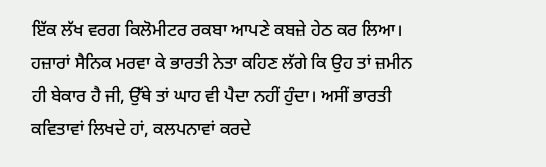ਇੱਕ ਲੱਖ ਵਰਗ ਕਿਲੋਮੀਟਰ ਰਕਬਾ ਆਪਣੇ ਕਬਜ਼ੇ ਹੇਠ ਕਰ ਲਿਆ। ਹਜ਼ਾਰਾਂ ਸੈਨਿਕ ਮਰਵਾ ਕੇ ਭਾਰਤੀ ਨੇਤਾ ਕਹਿਣ ਲੱਗੇ ਕਿ ਉਹ ਤਾਂ ਜ਼ਮੀਨ ਹੀ ਬੇਕਾਰ ਹੈ ਜੀ, ਉੱਥੇ ਤਾਂ ਘਾਹ ਵੀ ਪੈਦਾ ਨਹੀਂ ਹੁੰਦਾ। ਅਸੀਂ ਭਾਰਤੀ ਕਵਿਤਾਵਾਂ ਲਿਖਦੇ ਹਾਂ, ਕਲਪਨਾਵਾਂ ਕਰਦੇ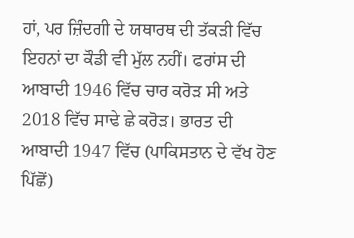ਹਾਂ, ਪਰ ਜ਼ਿੰਦਗੀ ਦੇ ਯਥਾਰਥ ਦੀ ਤੱਕੜੀ ਵਿੱਚ ਇਹਨਾਂ ਦਾ ਕੌਡੀ ਵੀ ਮੁੱਲ ਨਹੀਂ। ਫਰਾਂਸ ਦੀ ਆਬਾਦੀ 1946 ਵਿੱਚ ਚਾਰ ਕਰੋੜ ਸੀ ਅਤੇ 2018 ਵਿੱਚ ਸਾਢੇ ਛੇ ਕਰੋੜ। ਭਾਰਤ ਦੀ ਆਬਾਦੀ 1947 ਵਿੱਚ (ਪਾਕਿਸਤਾਨ ਦੇ ਵੱਖ ਹੋਣ ਪਿੱਛੋਂ)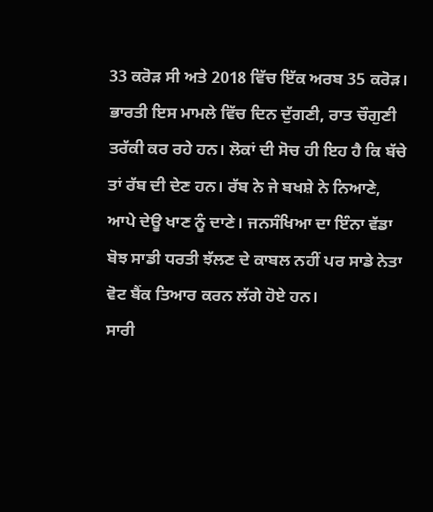33 ਕਰੋੜ ਸੀ ਅਤੇ 2018 ਵਿੱਚ ਇੱਕ ਅਰਬ 35 ਕਰੋੜ। ਭਾਰਤੀ ਇਸ ਮਾਮਲੇ ਵਿੱਚ ਦਿਨ ਦੁੱਗਣੀ, ਰਾਤ ਚੌਗੁਣੀ ਤਰੱਕੀ ਕਰ ਰਹੇ ਹਨ। ਲੋਕਾਂ ਦੀ ਸੋਚ ਹੀ ਇਹ ਹੈ ਕਿ ਬੱਚੇ ਤਾਂ ਰੱਬ ਦੀ ਦੇਣ ਹਨ। ਰੱਬ ਨੇ ਜੇ ਬਖਸ਼ੇ ਨੇ ਨਿਆਣੇ, ਆਪੇ ਦੇਊ ਖਾਣ ਨੂੰ ਦਾਣੇ। ਜਨਸੰਖਿਆ ਦਾ ਇੰਨਾ ਵੱਡਾ ਬੋਝ ਸਾਡੀ ਧਰਤੀ ਝੱਲਣ ਦੇ ਕਾਬਲ ਨਹੀਂ ਪਰ ਸਾਡੇ ਨੇਤਾ ਵੋਟ ਬੈਂਕ ਤਿਆਰ ਕਰਨ ਲੱਗੇ ਹੋਏ ਹਨ।
ਸਾਰੀ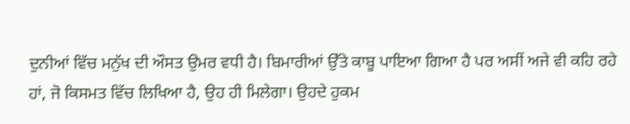ਦੁਨੀਆਂ ਵਿੱਚ ਮਨੁੱਖ ਦੀ ਔਸਤ ਉਮਰ ਵਧੀ ਹੈ। ਬਿਮਾਰੀਆਂ ਉੱਤੇ ਕਾਬੂ ਪਾਇਆ ਗਿਆ ਹੈ ਪਰ ਅਸੀਂ ਅਜੇ ਵੀ ਕਹਿ ਰਹੇ ਹਾਂ, ਜੋ ਕਿਸਮਤ ਵਿੱਚ ਲਿਖਿਆ ਹੈ, ਉਹ ਹੀ ਮਿਲੇਗਾ। ਉਹਦੇ ਹੁਕਮ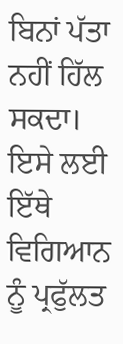ਬਿਨਾਂ ਪੱਤਾ ਨਹੀਂ ਹਿੱਲ ਸਕਦਾ। ਇਸੇ ਲਈ ਇੱਥੇ ਵਿਗਿਆਨ ਨੂੰ ਪ੍ਰਫੁੱਲਤ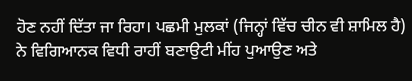ਹੋਣ ਨਹੀਂ ਦਿੱਤਾ ਜਾ ਰਿਹਾ। ਪਛਮੀ ਮੁਲਕਾਂ (ਜਿਨ੍ਹਾਂ ਵਿੱਚ ਚੀਨ ਵੀ ਸ਼ਾਮਿਲ ਹੈ) ਨੇ ਵਿਗਿਆਨਕ ਵਿਧੀ ਰਾਹੀਂ ਬਣਾਉਟੀ ਮੀਂਹ ਪੁਆਉਣ ਅਤੇ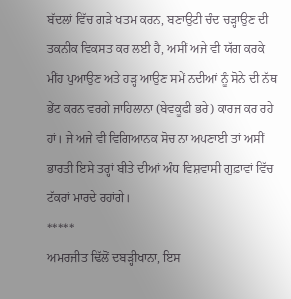ਬੱਦਲਾਂ ਵਿੱਚ ਗੜੇ ਖਤਮ ਕਰਨ, ਬਣਾਉਟੀ ਚੰਦ ਚੜ੍ਹਾਉਣ ਦੀ ਤਕਨੀਕ ਵਿਕਸਤ ਕਰ ਲਈ ਹੈ, ਅਸੀਂ ਅਜੇ ਵੀ ਯੱਗ ਕਰਕੇ ਮੀਂਹ ਪੁਆਉਣ ਅਤੇ ਹੜ੍ਹ ਆਉਣ ਸਮੇਂ ਨਦੀਆਂ ਨੂੰ ਸੋਨੇ ਦੀ ਨੱਥ ਭੇਂਟ ਕਰਨ ਵਰਗੇ ਜਾਹਿਲਾਨਾ (ਬੇਵਕੂਫੀ ਭਰੇ) ਕਾਰਜ ਕਰ ਰਹੇ ਹਾਂ। ਜੇ ਅਜੇ ਵੀ ਵਿਗਿਆਨਕ ਸੋਚ ਨਾ ਅਪਣਾਈ ਤਾਂ ਅਸੀਂ ਭਾਰਤੀ ਇਸੇ ਤਰ੍ਹਾਂ ਬੀਤੇ ਦੀਆਂ ਅੰਧ ਵਿਸ਼ਵਾਸੀ ਗੁਫ਼ਾਵਾਂ ਵਿੱਚ ਟੱਕਰਾਂ ਮਾਰਦੇ ਰਹਾਂਗੇ।
*****
ਅਮਰਜੀਤ ਢਿੱਲੋਂ ਦਬੜ੍ਹੀਖਾਨਾ, ਇਸ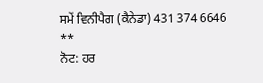ਸਮੇਂ ਵਿਨੀਪੈਗ (ਕੈਨੇਡਾ) 431 374 6646
**
ਨੋਟ: ਹਰ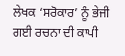ਲੇਖਕ ‘ਸਰੋਕਾਰ’ ਨੂੰ ਭੇਜੀ ਗਈ ਰਚਨਾ ਦੀ ਕਾਪੀ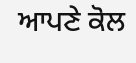ਆਪਣੇ ਕੋਲ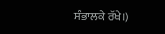ਸੰਭਾਲਕੇ ਰੱਖੇ।)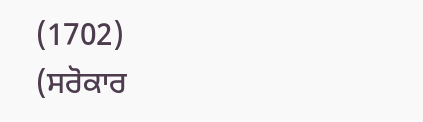(1702)
(ਸਰੋਕਾਰ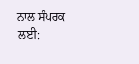ਨਾਲ ਸੰਪਰਕ ਲਈ: